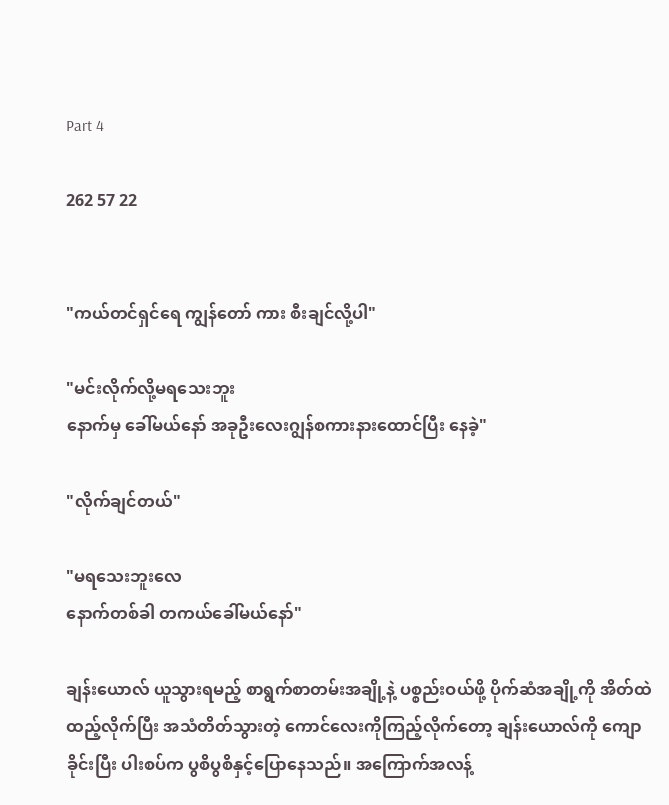Part 4

262 57 22


"ကယ်တင်ရှင်ရေ ကျွန်တော် ကား စီးချင်လို့ပါ"

"မင်းလိုက်လို့မရသေးဘူး
နောက်မှ ခေါ်မယ်နော် အခုဦးလေးဂျွန်စကားနားထောင်ပြီး နေခဲ့"

"လိုက်ချင်တယ်"

"မရသေးဘူးလေ
နောက်တစ်ခါ တကယ်ခေါ်မယ်နော်"

ချန်းယောလ် ယူသွားရမည့် စာရွက်စာတမ်းအချို့နဲ့ ပစ္စည်းဝယ်ဖို့ ပိုက်ဆံအချို့ကို အိတ်ထဲထည့်လိုက်ပြီး အသံတိတ်သွားတဲ့ ကောင်လေးကိုကြည့်လိုက်တော့ ချန်းယောလ်ကို ကျောခိုင်းပြီး ပါးစပ်က ပွစိပွစိနှင့်ပြောနေသည်။ အကြောက်အလန့်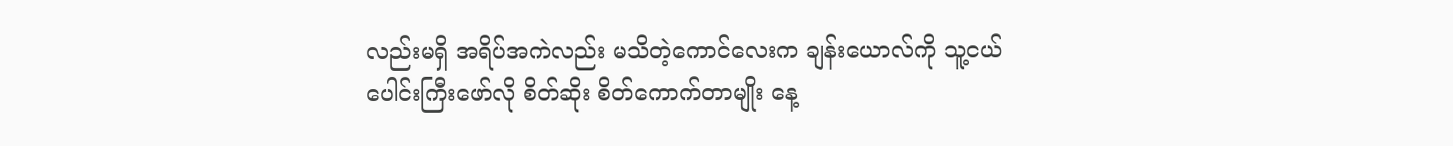လည်းမရှိ အရိပ်အကဲလည်း မသိတဲ့ကောင်လေးက ချန်းယောလ်ကို သူ့ငယ်ပေါင်းကြီးဖော်လို စိတ်ဆိုး စိတ်ကောက်တာမျိုး နေ့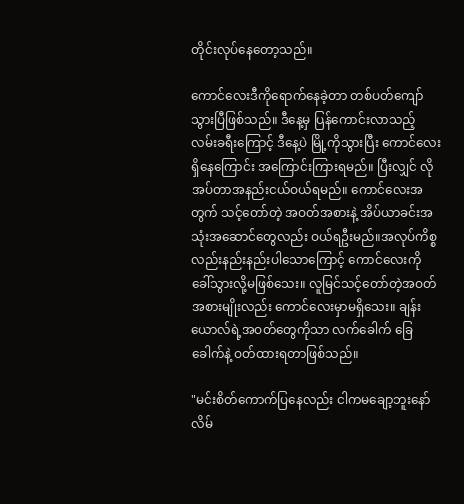တိုင်းလုပ်နေတော့သည်။

ကောင်လေးဒီကိုရောက်နေခဲ့တာ တစ်ပတ်ကျော်သွားပြီဖြစ်သည်။ ဒီနေ့မှ ပြန်ကောင်းလာသည့် လမ်းခရီးကြောင့် ဒီနေ့ပဲ မြို့ကိုသွားပြီး ကောင်လေးရှိနေကြောင်း အကြောင်းကြားရမည်။ ပြီးလျှင် လိုအပ်တာအနည်းငယ်ဝယ်ရမည်။ ကောင်လေးအတွက် သင့်တော်တဲ့ အဝတ်အစားနဲ့ အိပ်ယာခင်းအသုံးအဆောင်တွေလည်း ဝယ်ရဦးမည်။အလုပ်ကိစ္စလည်းနည်းနည်းပါသောကြောင့် ကောင်လေးကို ခေါ်သွားလို့မဖြစ်သေး။ လူမြင်သင့်တော်တဲ့အဝတ်အစားမျိုးလည်း ကောင်လေးမှာမရှိသေး။ ချန်းယောလ်ရဲ့အဝတ်တွေကိုသာ လက်ခေါက် ခြေခေါက်နဲ့ ဝတ်ထားရတာဖြစ်သည်။

"မင်းစိတ်ကောက်ပြနေလည်း ငါကမချော့ဘူးနော်
လိမ်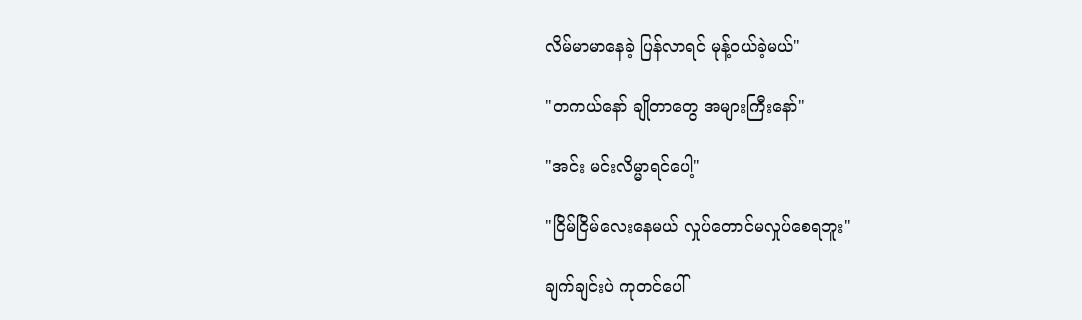လိမ်မာမာနေခဲ့ ပြန်လာရင် မုန့်ဝယ်ခဲ့မယ်"

"တကယ်နော် ချိုတာတွေ အများကြီးနော်"

"အင်း မင်းလိမ္မာရင်ပေါ့"

"ငြိမ်ငြိမ်လေးနေမယ် လှုပ်တောင်မလှုပ်စေရဘူး"

ချက်ချင်းပဲ ကုတင်ပေါ်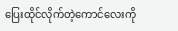ပြေးထိုင်လိုက်တဲ့ကောင်လေးကို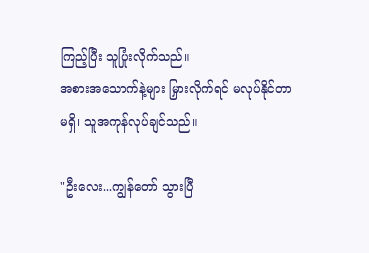ကြည့်ပြီး သူပြုံးလိုက်သည်။
အစားအသောက်နဲ့များ မြှားလိုက်ရင် မလုပ်နိုင်တာမရှိ၊ သူအကုန်လုပ်ချင်သည်။

"ဦးလေး...ကျွန်တော် သွားပြီ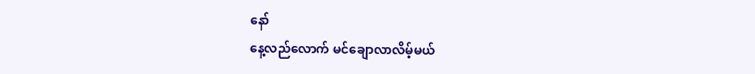နော်
နေ့လည်လောက် မင်ချောလာလိမ့်မယ်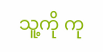သူ့ကို ကု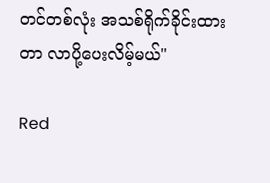တင်တစ်လုံး အသစ်ရိုက်ခိုင်းထားတာ လာပို့ပေးလိမ့်မယ်"

Red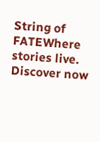String of FATEWhere stories live. Discover now